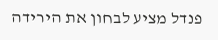פנדל מציע לבחון את הירידה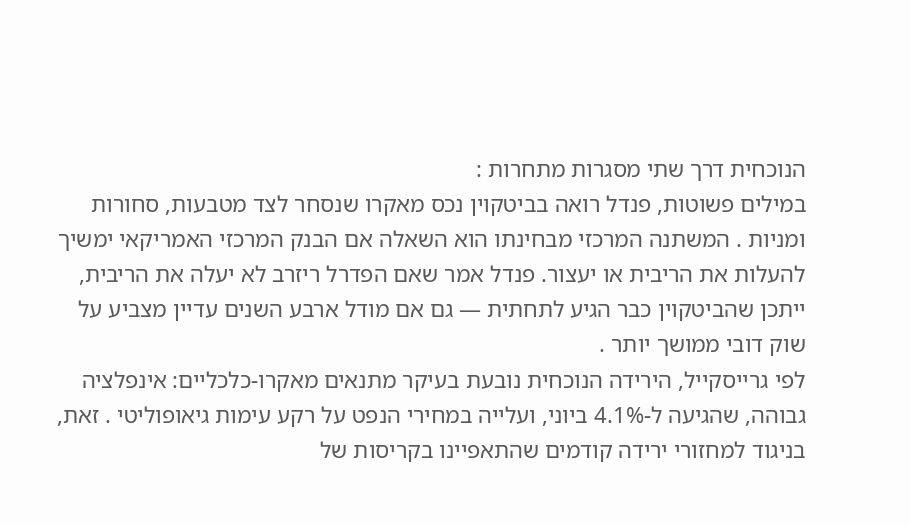הנוכחית דרך שתי מסגרות מתחרות :
במילים פשוטות, פנדל רואה בביטקוין נכס מאקרו שנסחר לצד מטבעות, סחורות ומניות . המשתנה המרכזי מבחינתו הוא השאלה אם הבנק המרכזי האמריקאי ימשיך להעלות את הריבית או יעצור. פנדל אמר שאם הפדרל ריזרב לא יעלה את הריבית, ייתכן שהביטקוין כבר הגיע לתחתית — גם אם מודל ארבע השנים עדיין מצביע על שוק דובי ממושך יותר .
לפי גרייסקייל, הירידה הנוכחית נובעת בעיקר מתנאים מאקרו-כלכליים: אינפלציה גבוהה, שהגיעה ל-4.1% ביוני, ועלייה במחירי הנפט על רקע עימות גיאופוליטי . זאת, בניגוד למחזורי ירידה קודמים שהתאפיינו בקריסות של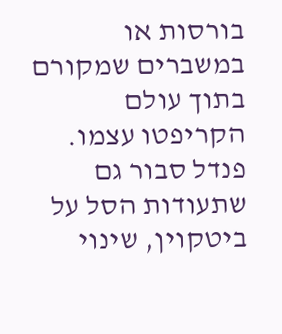בורסות או במשברים שמקורם בתוך עולם הקריפטו עצמו.
פנדל סבור גם שתעודות הסל על ביטקוין, שינוי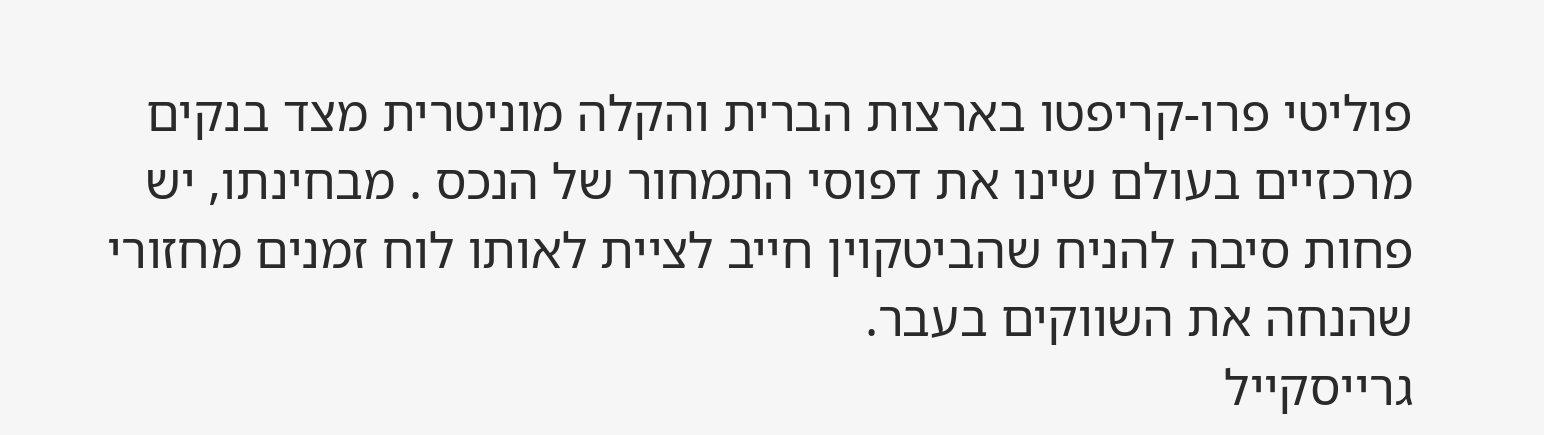פוליטי פרו-קריפטו בארצות הברית והקלה מוניטרית מצד בנקים מרכזיים בעולם שינו את דפוסי התמחור של הנכס . מבחינתו, יש פחות סיבה להניח שהביטקוין חייב לציית לאותו לוח זמנים מחזורי שהנחה את השווקים בעבר.
גרייסקייל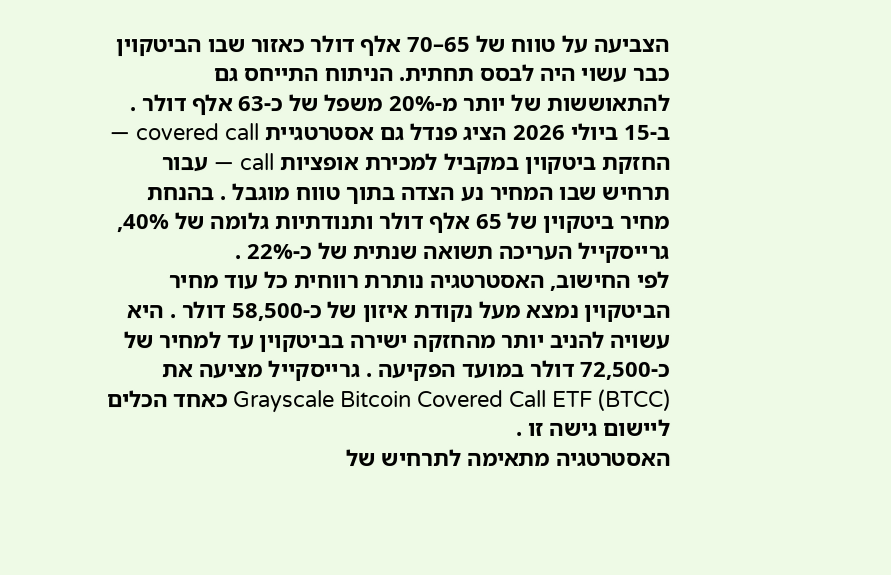הצביעה על טווח של 65–70 אלף דולר כאזור שבו הביטקוין כבר עשוי היה לבסס תחתית. הניתוח התייחס גם להתאוששות של יותר מ-20% משפל של כ-63 אלף דולר .
ב-15 ביולי 2026 הציג פנדל גם אסטרטגיית covered call — החזקת ביטקוין במקביל למכירת אופציות call — עבור תרחיש שבו המחיר נע הצדה בתוך טווח מוגבל . בהנחת מחיר ביטקוין של 65 אלף דולר ותנודתיות גלומה של 40%, גרייסקייל העריכה תשואה שנתית של כ-22% .
לפי החישוב, האסטרטגיה נותרת רווחית כל עוד מחיר הביטקוין נמצא מעל נקודת איזון של כ-58,500 דולר . היא עשויה להניב יותר מהחזקה ישירה בביטקוין עד למחיר של כ-72,500 דולר במועד הפקיעה . גרייסקייל מציעה את Grayscale Bitcoin Covered Call ETF (BTCC) כאחד הכלים ליישום גישה זו .
האסטרטגיה מתאימה לתרחיש של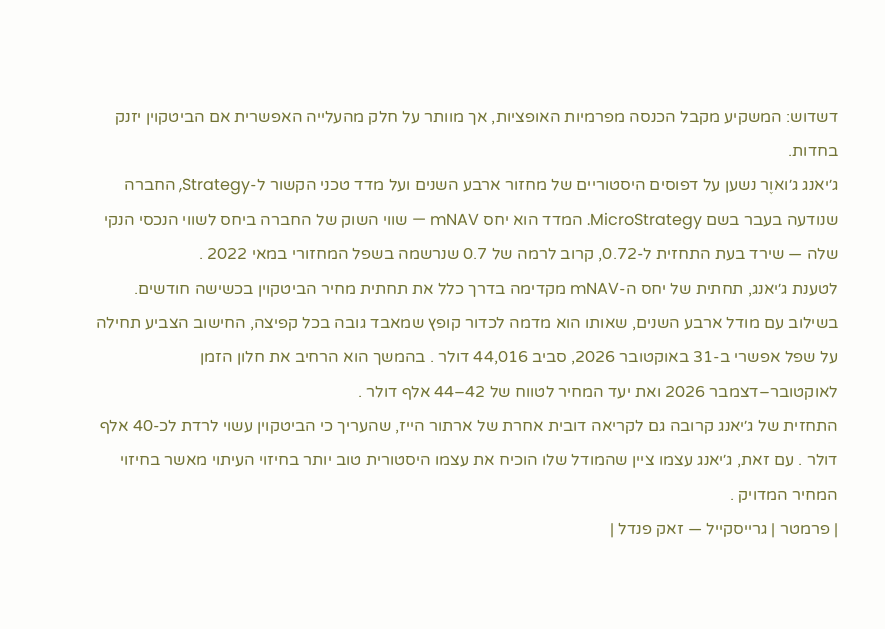דשדוש: המשקיע מקבל הכנסה מפרמיות האופציות, אך מוותר על חלק מהעלייה האפשרית אם הביטקוין יזנק בחדות.
ג׳יאנג ג׳ואוֶר נשען על דפוסים היסטוריים של מחזור ארבע השנים ועל מדד טכני הקשור ל-Strategy, החברה שנודעה בעבר בשם MicroStrategy. המדד הוא יחס mNAV — שווי השוק של החברה ביחס לשווי הנכסי הנקי שלה — שירד בעת התחזית ל-0.72, קרוב לרמה של 0.7 שנרשמה בשפל המחזורי במאי 2022 .
לטענת ג׳יאנג, תחתית של יחס ה-mNAV מקדימה בדרך כלל את תחתית מחיר הביטקוין בכשישה חודשים. בשילוב עם מודל ארבע השנים, שאותו הוא מדמה לכדור קופץ שמאבד גובה בכל קפיצה, החישוב הצביע תחילה על שפל אפשרי ב-31 באוקטובר 2026, סביב 44,016 דולר . בהמשך הוא הרחיב את חלון הזמן לאוקטובר–דצמבר 2026 ואת יעד המחיר לטווח של 42–44 אלף דולר .
התחזית של ג׳יאנג קרובה גם לקריאה דובית אחרת של ארתור הייז, שהעריך כי הביטקוין עשוי לרדת לכ-40 אלף דולר . עם זאת, ג׳יאנג עצמו ציין שהמודל שלו הוכיח את עצמו היסטורית טוב יותר בחיזוי העיתוי מאשר בחיזוי המחיר המדויק .
| פרמטר | גרייסקייל — זאק פנדל |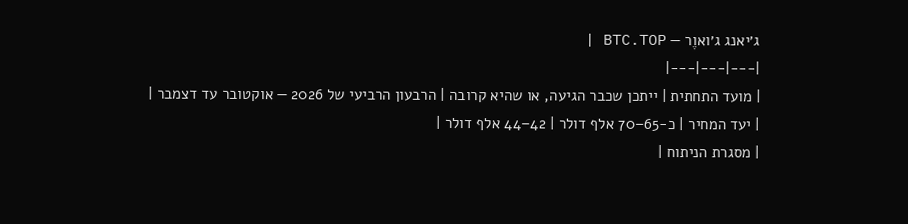ג׳יאנג ג׳ואוֶר — BTC.TOP |
|---|---|---|
| מועד התחתית | ייתכן שכבר הגיעה, או שהיא קרובה | הרבעון הרביעי של 2026 — אוקטובר עד דצמבר |
| יעד המחיר | כ-65–70 אלף דולר | 42–44 אלף דולר |
| מסגרת הניתוח |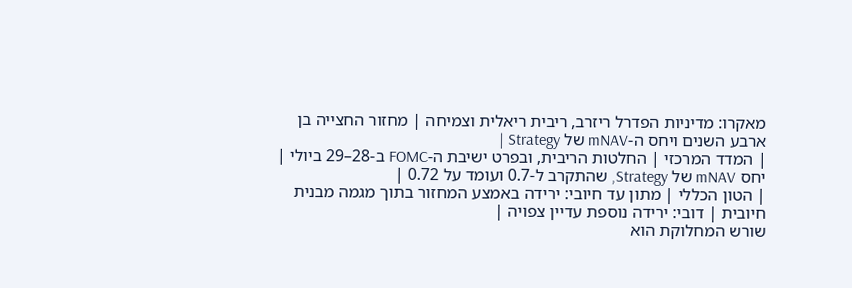מאקרו: מדיניות הפדרל ריזרב, ריבית ריאלית וצמיחה | מחזור החצייה בן ארבע השנים ויחס ה-mNAV של Strategy |
| המדד המרכזי | החלטות הריבית, ובפרט ישיבת ה-FOMC ב-28–29 ביולי | יחס mNAV של Strategy, שהתקרב ל-0.7 ועומד על 0.72 |
| הטון הכללי | מתון עד חיובי: ירידה באמצע המחזור בתוך מגמה מבנית חיובית | דובי: ירידה נוספת עדיין צפויה |
שורש המחלוקת הוא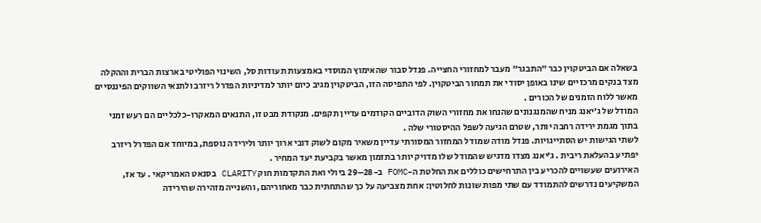בשאלה אם הביטקוין כבר ״התבגר״ מעבר למחזורי החצייה. פנדל סבור שהאימוץ המוסדי באמצעות תעודות סל, השינוי הפוליטי בארצות הברית וההקלה מצד בנקים מרכזיים שינו באופן יסודי את תמחור הביטקוין. לפי התפיסה הזו, הביטקוין מגיב כיום יותר למדיניות הפדרל ריזרב ולתנאי השווקים הפיננסיים מאשר ללוח הזמנים של הכורים .
המודל של ג׳יאנג מניח שהמנגנונים שהנחו את מחזורי השוק הדוביים הקודמים עדיין תקפים. מנקודת מבט זו, התנאים המאקרו-כלכליים הם רעש זמני בתוך מגמת ירידה רחבה יותר, שטרם הגיעה לשפל ההיסטורי שלה .
לשתי הגישות יש הסתייגויות. פנדל מודה שמודל המחזור המסורתי עדיין משאיר מקום לשוק דובי ארוך יותר ולירידה נוספת, במיוחד אם הפדרל ריזרב יפתיע בהעלאת ריבית . ג׳יאנג מצדו מדגיש שהמודל שלו מדויק יותר בתזמון מאשר בקביעת יעד המחיר .
האירועים שעשויים להכריע בין התרחישים כוללים את החלטת ה-FOMC ב-28–29 ביולי ואת התקדמות חוק CLARITY בסנאט האמריקאי . עד אז, המשקיעים נדרשים להתמודד עם שתי מפות שונות לחלוטין: אחת מצביעה על כך שהתחתית כבר מאחוריהם, והשנייה מזהירה שהירידה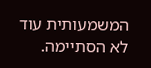המשמעותית עוד לא הסתיימה.